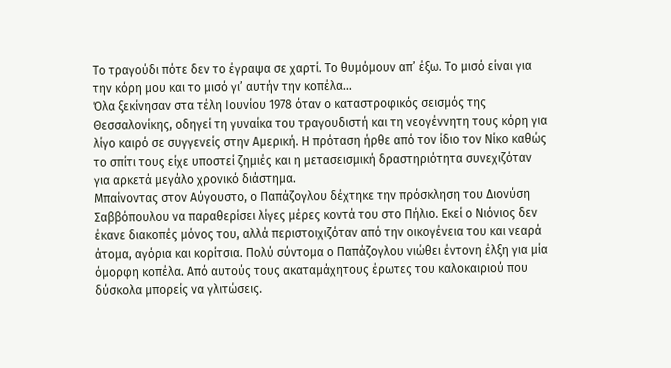Το τραγούδι πότε δεν το έγραψα σε χαρτί. Το θυμόμουν απ’ έξω. Το μισό είναι για την κόρη μου και το μισό γι’ αυτήν την κοπέλα...
Όλα ξεκίνησαν στα τέλη Ιουνίου 1978 όταν ο καταστροφικός σεισμός της Θεσσαλονίκης, οδηγεί τη γυναίκα του τραγουδιστή και τη νεογέννητη τους κόρη για λίγο καιρό σε συγγενείς στην Αμερική. Η πρόταση ήρθε από τον ίδιο τον Νίκο καθώς το σπίτι τους είχε υποστεί ζημιές και η μετασεισμική δραστηριότητα συνεχιζόταν για αρκετά μεγάλο χρονικό διάστημα.
Μπαίνοντας στον Αύγουστο, ο Παπάζογλου δέχτηκε την πρόσκληση του Διονύση Σαββόπουλου να παραθερίσει λίγες μέρες κοντά του στο Πήλιο. Εκεί ο Νιόνιος δεν έκανε διακοπές μόνος του, αλλά περιστοιχιζόταν από την οικογένεια του και νεαρά άτομα, αγόρια και κορίτσια. Πολύ σύντομα ο Παπάζογλου νιώθει έντονη έλξη για μία όμορφη κοπέλα. Από αυτούς τους ακαταμάχητους έρωτες του καλοκαιριού που δύσκολα μπορείς να γλιτώσεις.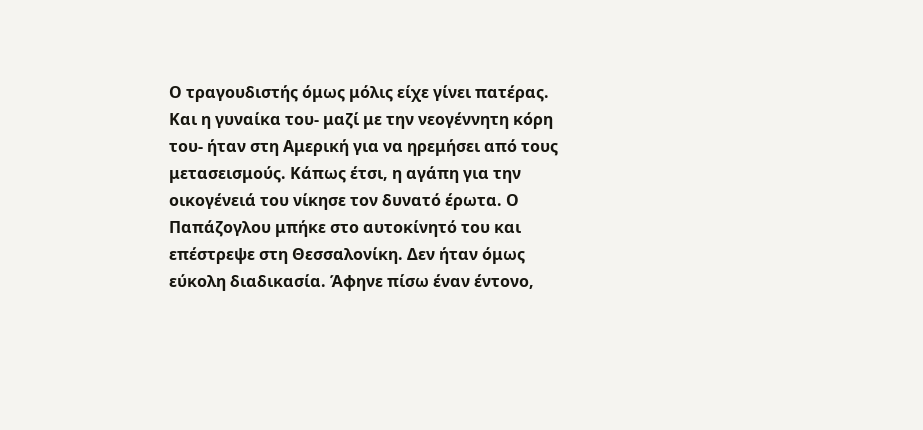Ο τραγουδιστής όμως μόλις είχε γίνει πατέρας. Και η γυναίκα του- μαζί με την νεογέννητη κόρη του- ήταν στη Αμερική για να ηρεμήσει από τους μετασεισμούς. Κάπως έτσι, η αγάπη για την οικογένειά του νίκησε τον δυνατό έρωτα. Ο Παπάζογλου μπήκε στο αυτοκίνητό του και επέστρεψε στη Θεσσαλονίκη. Δεν ήταν όμως εύκολη διαδικασία. Άφηνε πίσω έναν έντονο,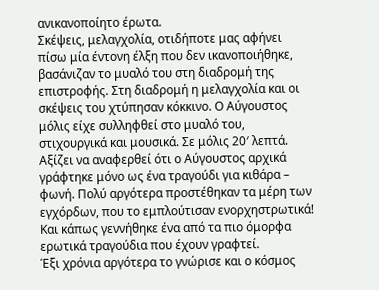ανικανοποίητο έρωτα.
Σκέψεις, μελαγχολία, οτιδήποτε μας αφήνει πίσω μία έντονη έλξη που δεν ικανοποιήθηκε, βασάνιζαν το μυαλό του στη διαδρομή της επιστροφής. Στη διαδρομή η μελαγχολία και οι σκέψεις του χτύπησαν κόκκινο. Ο Αύγουστος μόλις είχε συλληφθεί στο μυαλό του, στιχουργικά και μουσικά. Σε μόλις 20′ λεπτά. Αξίζει να αναφερθεί ότι ο Αύγουστος αρχικά γράφτηκε μόνο ως ένα τραγούδι για κιθάρα – φωνή. Πολύ αργότερα προστέθηκαν τα μέρη των εγχόρδων, που το εμπλούτισαν ενορχηστρωτικά!
Και κάπως γεννήθηκε ένα από τα πιο όμορφα ερωτικά τραγούδια που έχουν γραφτεί.
Έξι χρόνια αργότερα το γνώρισε και ο κόσμος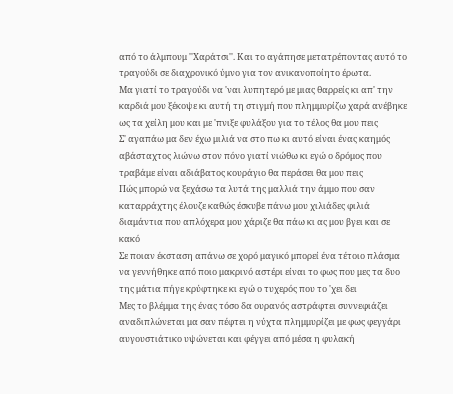από το άλμπουμ ''Χαράτσι''. Και το αγάπησε μετατρέποντας αυτό το τραγούδι σε διαχρονικό ύμνο για τον ανικανοποίητο έρωτα.
Μα γιατί το τραγούδι να 'ναι λυπητερό με μιας θαρρείς κι απ' την καρδιά μου ξέκοψε κι αυτή τη στιγμή που πλημμυρίζω χαρά ανέβηκε ως τα χείλη μου και με 'πνιξε φυλάξου για το τέλος θα μου πεις
Σ' αγαπάω μα δεν έχω μιλιά να στο πω κι αυτό είναι ένας καημός αβάσταχτος λιώνω στον πόνο γιατί νιώθω κι εγώ ο δρόμος που τραβάμε είναι αδιάβατος κουράγιο θα περάσει θα μου πεις
Πώς μπορώ να ξεχάσω τα λυτά της μαλλιά την άμμο που σαν καταρράχτης έλουζε καθώς έσκυβε πάνω μου χιλιάδες φιλιά διαμάντια που απλόχερα μου χάριζε θα πάω κι ας μου βγει και σε κακό
Σε ποιαν έκσταση απάνω σε χορό μαγικό μπορεί ένα τέτοιο πλάσμα να γεννήθηκε από ποιο μακρινό αστέρι είναι το φως που μες τα δυο της μάτια πήγε κρύφτηκε κι εγώ ο τυχερός που το 'χει δει
Μες το βλέμμα της ένας τόσο δα ουρανός αστράφτει συννεφιάζει αναδιπλώνεται μα σαν πέφτει η νύχτα πλημμυρίζει με φως φεγγάρι αυγουστιάτικο υψώνεται και φέγγει από μέσα η φυλακή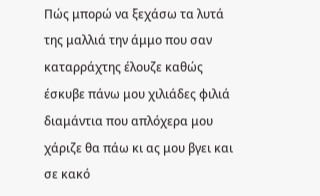Πώς μπορώ να ξεχάσω τα λυτά της μαλλιά την άμμο που σαν καταρράχτης έλουζε καθώς έσκυβε πάνω μου χιλιάδες φιλιά διαμάντια που απλόχερα μου χάριζε θα πάω κι ας μου βγει και σε κακό